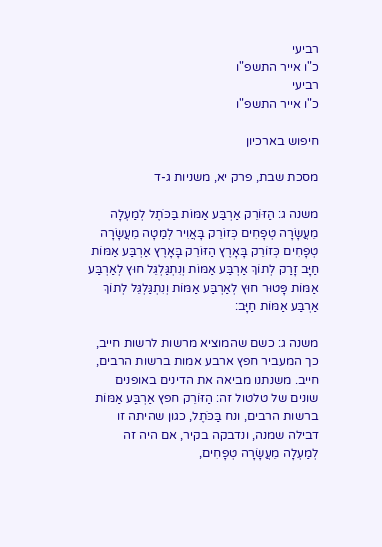רביעי
כ"ו אייר התשפ"ו
רביעי
כ"ו אייר התשפ"ו

חיפוש בארכיון

מסכת שבת, פרק יא, משניות ג-ד

משנה ג: הַזּוֹרֵק אַרְבַּע אַמּוֹת בַּכֹּתֶל לְמַעְלָה מֵעֲשָׂרָה טְפָחִים כְּזוֹרֵק בָּאֲוִיר לְמַטָה מֵעֲשָׂרָה טְפָחִים כְּזוֹרֵק בָּאָרֶץ הַזּוֹרֵק בָּאָרֶץ אַרְבַּע אַמּוֹת חַיָּב זָרַק לְתוֹךְ אַרְבַּע אַמּוֹת וְנִתְגַּלְגֵּל חוּץ לְאַרְבַּע אַמּוֹת פָּטוּר חוּץ לְאַרְבַּע אַמּוֹת וְנִתְגַּלְגֵּל לְתוֹךְ אַרְבַּע אַמּוֹת חַיָּב:

משנה ג: כשם שהמוציא מרשות לרשות חייב, כך המעביר חפץ ארבע אמות ברשות הרבים, חייב. משנתנו מביאה את הדינים באופנים שונים של טלטול זה: הַזּוֹרֵק חפץ אַרְבַּע אַמּוֹת ברשות הרבים, ונח בַּכֹּתֶל, כגון שהיתה זו דבילה שמנה, ונדבקה בקיר, אם היה זה לְמַעְלָה מֵעֲשָׂרָה טְפָחִים,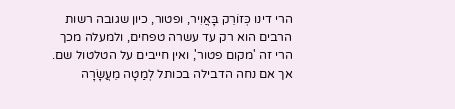הרי דינו כְּזוֹרֵק בָּאֲוִיר, ופטור, כיון שגובה רשות הרבים הוא רק עד עשרה טפחים, ולמעלה מכך הרי זה 'מקום פטור', ואין חייבים על הטלטול שם. אך אם נחה הדבילה בכותל לְמַטָה מֵעֲשָׂרָה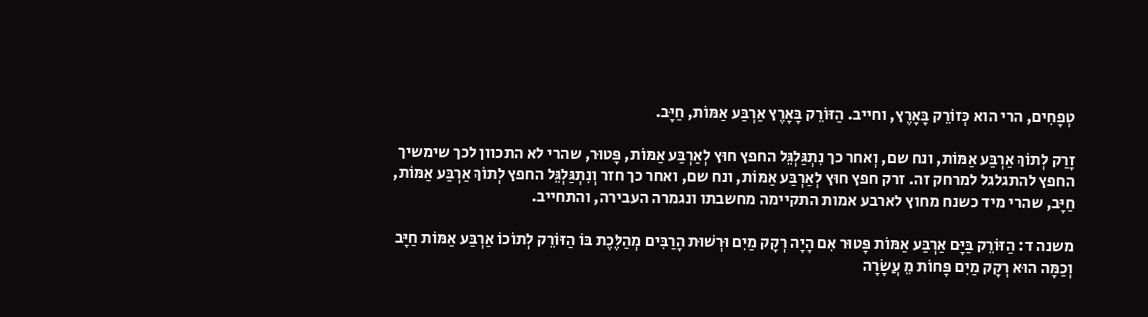טְפָחִים, הרי הוא כְּזוֹרֵק בָּאָרֶץ, וחייב. הַזּוֹרֵק בָּאָרֶץ אַרְבַּע אַמּוֹת, חַיָּב.

זָרַק לְתוֹךְ אַרְבַּע אַמּוֹת, ונח שם, וְאחר כך נִתְגַּלְגֵּל החפץ חוּץ לְאַרְבַּע אַמּוֹת, פָּטוּר, שהרי לא התכוון לכך שימשיך החפץ להתגלגל למרחק זה. זרק חפץ חוּץ לְאַרְבַּע אַמּוֹת, ונח שם, ואחר כך חזר וְנִתְגַּלְגֵּל החפץ לְתוֹךְ אַרְבַּע אַמּוֹת, חַיָּב, שהרי מיד כשנח מחוץ לארבע אמות התקיימה מחשבתו ונגמרה העבירה, והתחייב.

משנה ד: הַזּוֹרֵק בַּיָּם אַרְבַּע אַמּוֹת פָּטוּר אִם הָיָה רְקָק מַיִם וּרְשׁוּת הָרַבִּים מְהַלֶּכֶת בּוֹ הַזּוֹרֵק לְתוֹכוֹ אַרְבַּע אַמּוֹת חַיָּב וְכַמָּה הוּא רְקָק מַיִם פָּחוֹת מֵ עֲשָׂרָה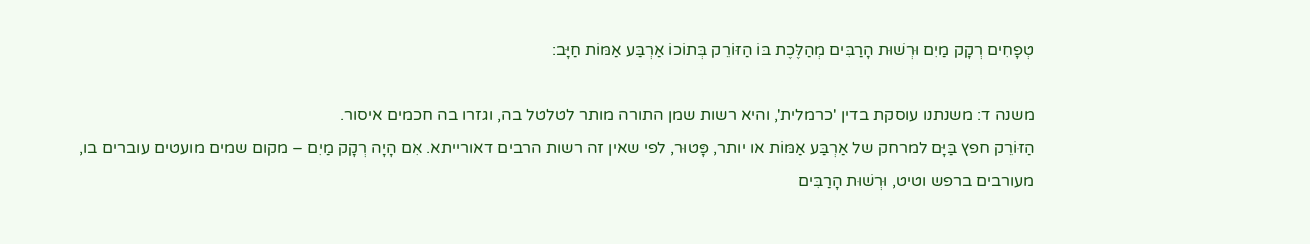טְפָחִים רְקָק מַיִם וּרְשׁוּת הָרַבִּים מְהַלֶּכֶת בּוֹ הַזּוֹרֵק בְּתוֹכוֹ אַרְבַּע אַמּוֹת חַיָּב:

משנה ד: משנתנו עוסקת בדין 'כרמלית', והיא רשות שמן התורה מותר לטלטל בה, וגזרו בה חכמים איסור.
הַזּוֹרֵק חפץ בַּיָּם למרחק של אַרְבַּע אַמּוֹת או יותר, פָּטוּר, לפי שאין זה רשות הרבים דאורייתא. אִם הָיָה רְקָק מַיִם – מקום שמים מועטים עוברים בו, מעורבים ברפש וטיט, וּרְשׁוּת הָרַבִּים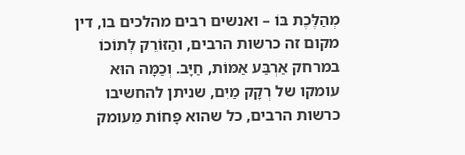מְהַלֶּכֶת בּוֹ – ואנשים רבים מהלכים בו, דין מקום זה כרשות הרבים, והַזּוֹרֵק לְתוֹכוֹ במרחק אַרְבַּע אַמּוֹת, חַיָּב. וְכַמָּה הוּא עומקו של רְקָק מַיִם, שניתן להחשיבו כרשות הרבים, כל שהוא פָּחוֹת מֵעומק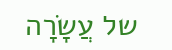של עֲשָׂרָה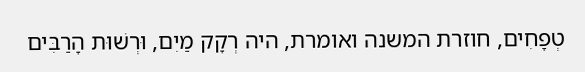טְפָחִים, חוזרת המשנה ואומרת, היה רְקָק מַיִם, וּרְשׁוּת הָרַבִּים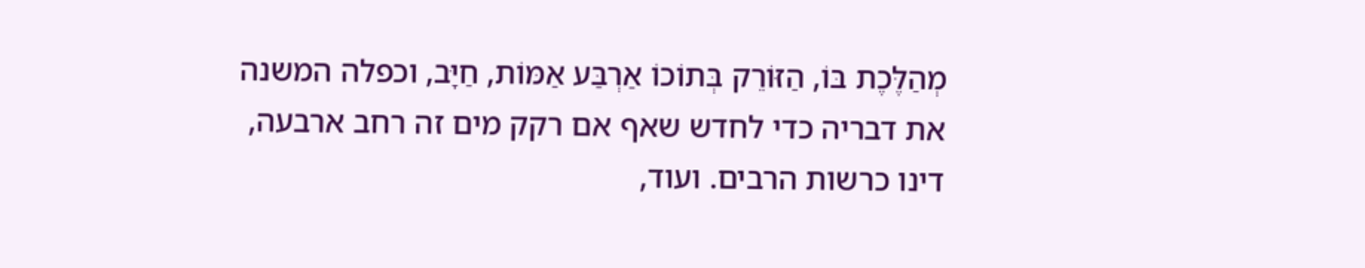מְהַלֶּכֶת בּוֹ, הַזּוֹרֵק בְּתוֹכוֹ אַרְבַּע אַמּוֹת, חַיָּב, וכפלה המשנה את דבריה כדי לחדש שאף אם רקק מים זה רחב ארבעה, דינו כרשות הרבים. ועוד,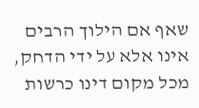שאף אם הילוך הרבים אינו אלא על ידי הדחק, מכל מקום דינו כרשות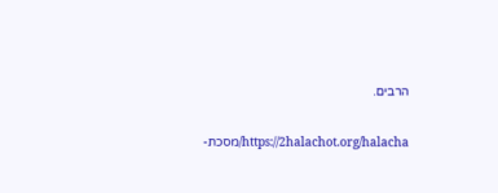הרבים.

https://2halachot.org/halacha/מסכת-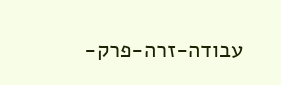עבודה-זרה-פרק-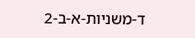ד-משניות-א-ב-2